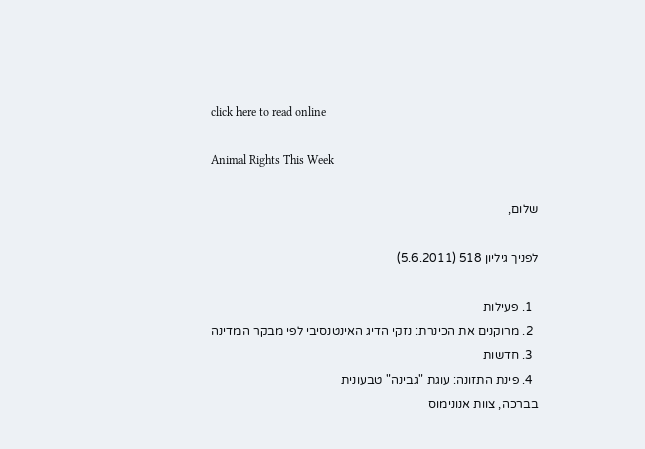click here to read online

Animal Rights This Week

שלום,

לפניך גיליון 518 (5.6.2011)

  1. פעילות
  2. מרוקנים את הכינרת: נזקי הדיג האינטנסיבי לפי מבקר המדינה
  3. חדשות
  4. פינת התזונה: עוגת "גבינה" טבעונית
בברכה, צוות אנונימוס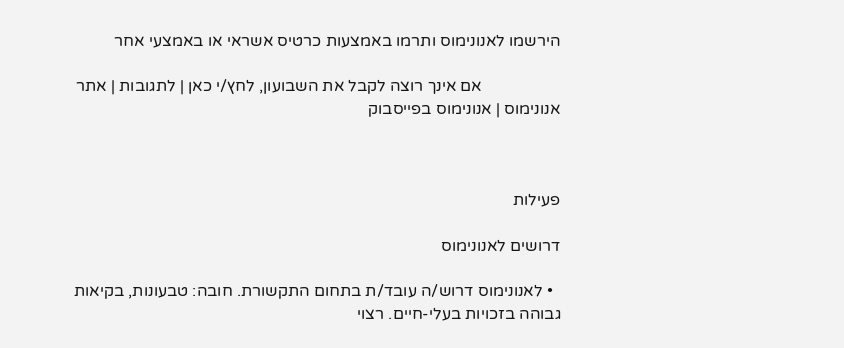הירשמו לאנונימוס ותרמו באמצעות כרטיס אשראי או באמצעי אחר

                   אם אינך רוצה לקבל את השבועון, לחץ/י כאן | לתגובות | אתר אנונימוס | אנונימוס בפייסבוק



פעילות

דרושים לאנונימוס

  • לאנונימוס דרוש/ה עובד/ת בתחום התקשורת. חובה: טבעונות, בקיאות גבוהה בזכויות בעלי-חיים. רצוי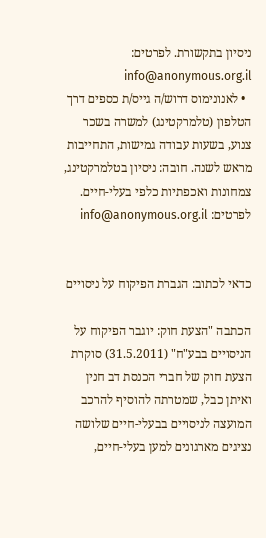ניסיון בתקשורת. לפרטים: info@anonymous.org.il
  • לאנונימוס דרוש/ה גייס/ת כספים דרך הטלפון (טלמרקטינג) למשרה בשכר צנוע, בשעות עבודה גמישות, התחייבות מראש לשנה. חובה: ניסיון בטלמרקטינג, צמחונות ואכפתיות כלפי בעלי-חיים. לפרטים: info@anonymous.org.il


כדאי לכתוב: הגברת הפיקוח על ניסויים

הכתבה "הצעת חוק: יוגבר הפיקוח על הניסויים בבע"ח" (31.5.2011) סוקרת הצעת חוק של חברי הכנסת דב חנין ואיתן כבל, שמטרתה להוסיף להרכב המועצה לניסויים בבעלי-חיים שלושה נציגים מארגונים למען בעלי-חיים,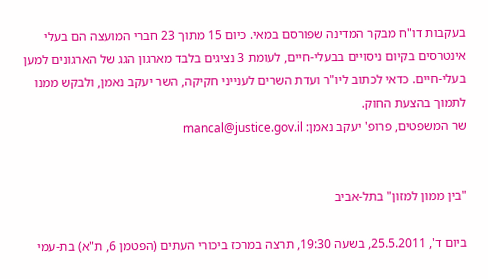בעקבות דו"ח מבקר המדינה שפורסם במאי. כיום 15 מתוך 23 חברי המועצה הם בעלי אינטרסים בקיום ניסויים בבעלי-חיים, לעומת 3 נציגים בלבד מארגון הגג של הארגונים למען בעלי-חיים. כדאי לכתוב ליו"ר ועדת השרים לענייני חקיקה, השר יעקב נאמן, ולבקש ממנו לתמוך בהצעת החוק.
שר המשפטים, פרופ' יעקב נאמן: mancal@justice.gov.il


"בין ממון למזון" בתל-אביב

ביום ד', 25.5.2011, בשעה 19:30, תרצה במרכז ביכורי העתים (הפטמן 6, ת"א) בת-עמי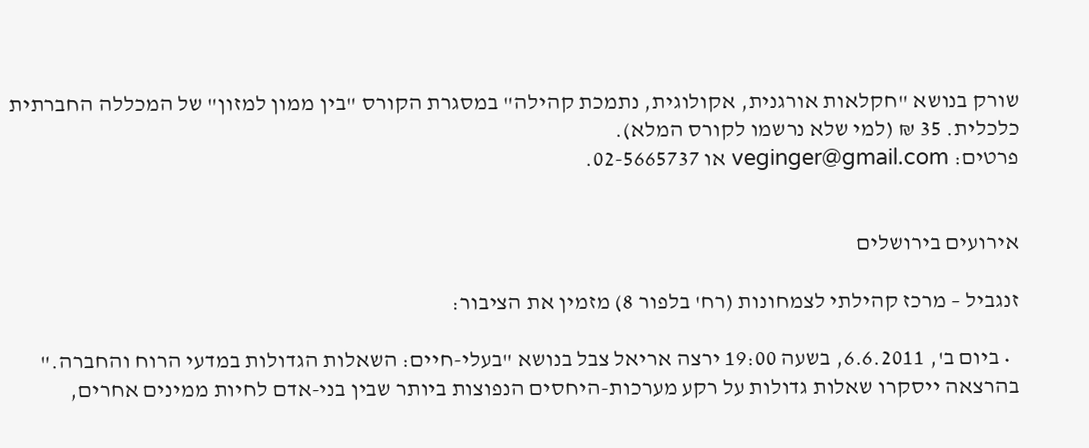שורק בנושא "חקלאות אורגנית, אקולוגית, נתמכת קהילה" במסגרת הקורס "בין ממון למזון" של המכללה החברתית כלכלית. 35 ₪ (למי שלא נרשמו לקורס המלא).
פרטים: veginger@gmail.com או 02-5665737.


אירועים בירושלים

זנגביל – מרכז קהילתי לצמחונות (רח' בלפור 8) מזמין את הציבור:

  • ביום ב', 6.6.2011, בשעה 19:00 ירצה אריאל צבל בנושא "בעלי-חיים: השאלות הגדולות במדעי הרוח והחברה." בהרצאה ייסקרו שאלות גדולות על רקע מערכות-היחסים הנפוצות ביותר שבין בני-אדם לחיות ממינים אחרים,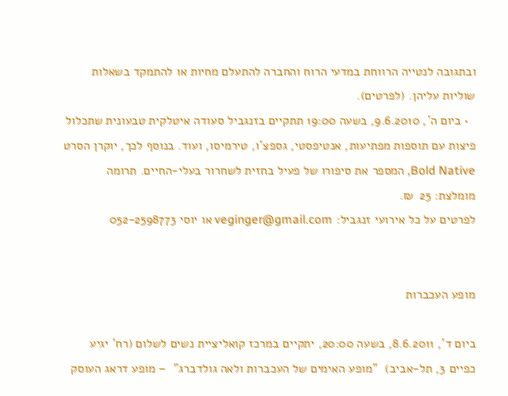ובתגובה לנטייה הרווחת במדעי הרוח והחברה להתעלם מחיות או להתמקד בשאלות שוליות עליהן. (לפרטים).
  • ביום ה', 9.6.2010, בשעה 19:00 תתקיים בזנגביל סעודה איטלקית טבעונית שתכלול פיצות עם תוספות מפתיעות, אנטיפסטי, גספצ'ו, טירמיסו, ועוד. בנוסף לכך, יוקרן הסרט Bold Native, המספר את סיפורו של פעיל בחזית לשחרור בעלי-החיים. תרומה מומלצת: 25  ₪.
לפרטים על כל אירועי זנגביל: veginger@gmail.com או יוסי 052-2598773


מופע העכברות

ביום ד', 8.6.2011, בשעה 20:00, יתקיים במרכז קואליציית נשים לשלום (רח' יגיע כפיים 3, תל-אביב)  "מופע האימים של העכברות ולאה גולדברג"  – מופע דראג העוסק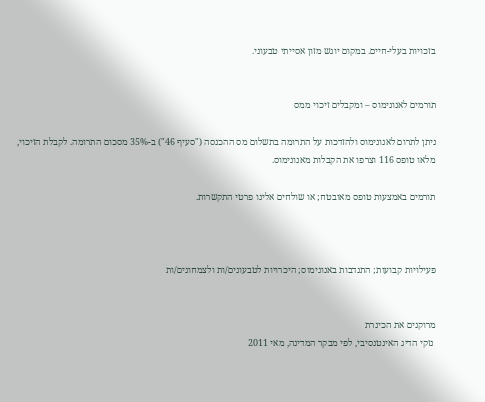בזכויות בעלי-חיים. במקום יוגש מזון אסייתי טבעוני.


תורמים לאנונימוס – ומקבלים זיכוי ממס

ניתן לתרום לאנונימוס ולהזדכות על התרומה בתשלום מס ההכנסה ("סעיף 46") ב-35% מסכום התרומה. לקבלת הזיכוי, מלאו טופס 116 וצרפו את הקבלות מאנונימוס.

תורמים באמצעות טופס מאובטח; או שולחים אלינו פרטי התקשרות.



פעילויות קבועות; התנדבות באנונימוס; היכרויות לטבעונים/ות ולצמחונים/ות


מרוקנים את הכינרת
 נזקי הדיג האינטנסיבי, לפי מבקר המדינה, מאי 2011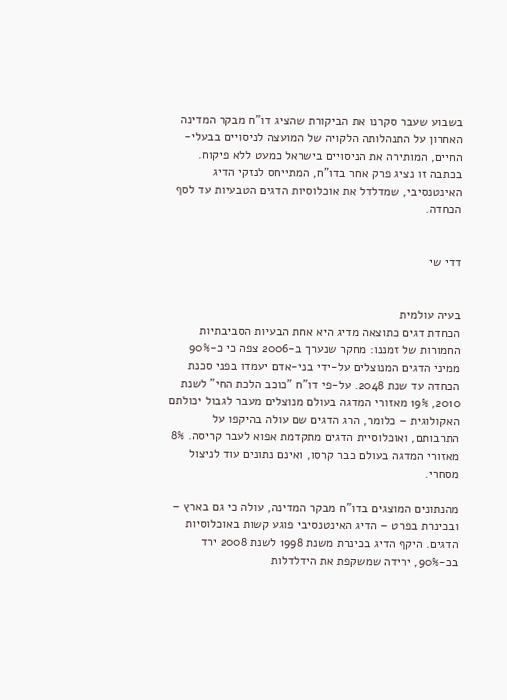בשבוע שעבר סקרנו את הביקורת שהציג דו"ח מבקר המדינה האחרון על התנהלותה הלקויה של המועצה לניסויים בבעלי-החיים, המותירה את הניסויים בישראל כמעט ללא פיקוח. בכתבה זו נציג פרק אחר בדו"ח, המתייחס לנזקי הדיג האינטנסיבי, שמדלדל את אוכלוסיות הדגים הטבעיות עד לסף הכחדה.


דדי שי


בעיה עולמית
הכחדת דגים כתוצאה מדיג היא אחת הבעיות הסביבתיות החמורות של זמננו: מחקר שנערך ב-2006 צפה כי כ-90% ממיני הדגים המנוצלים על-ידי בני-אדם יעמדו בפני סכנת הכחדה עד שנת 2048. על-פי דו"ח "כוכב הלכת החי" לשנת 2010, 19% מאזורי המדגה בעולם מנוצלים מעבר לגבול יכולתם האקולוגית – כלומר, הרג הדגים שם עולה בהיקפו על התרבותם, ואוכלוסיית הדגים מתקדמת אפוא לעבר קריסה. 8% מאזורי המדגה בעולם כבר קרסו, ואינם נתונים עוד לניצול מסחרי.

מהנתונים המוצגים בדו"ח מבקר המדינה, עולה כי גם בארץ – ובכינרת בפרט – הדיג האינטנסיבי פוגע קשות באוכלוסיות הדגים. היקף הדיג בכינרת משנת 1998 לשנת 2008 ירד בכ-90%, ירידה שמשקפת את הידלדלות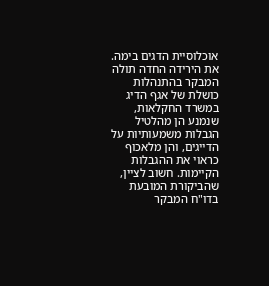אוכלוסיית הדגים בימה. את הירידה החדה תולה המבקר בהתנהלות כושלת של אגף הדיג במשרד החקלאות, שנמנע הן מהלטיל הגבלות משמעותיות על הדייגים, והן מלאכוף כראוי את ההגבלות הקיימות. חשוב לציין, שהביקורת המובעת בדו"ח המבקר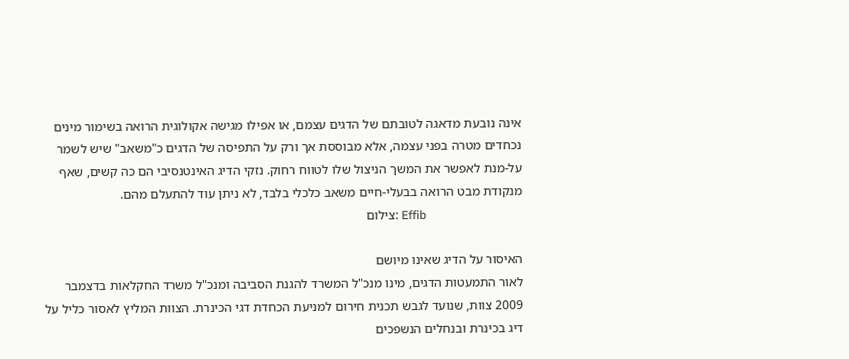אינה נובעת מדאגה לטובתם של הדגים עצמם, או אפילו מגישה אקולוגית הרואה בשימור מינים נכחדים מטרה בפני עצמה, אלא מבוססת אך ורק על התפיסה של הדגים כ"משאב" שיש לשמר על-מנת לאפשר את המשך הניצול שלו לטווח רחוק. נזקי הדיג האינטנסיבי הם כה קשים, שאף מנקודת מבט הרואה בבעלי-חיים משאב כלכלי בלבד, לא ניתן עוד להתעלם מהם.
                                Effib :צילום

האיסור על הדיג שאינו מיושם
לאור התמעטות הדגים, מינו מנכ"ל המשרד להגנת הסביבה ומנכ"ל משרד החקלאות בדצמבר 2009 צוות, שנועד לגבש תכנית חירום למניעת הכחדת דגי הכינרת. הצוות המליץ לאסור כליל על דיג בכינרת ובנחלים הנשפכים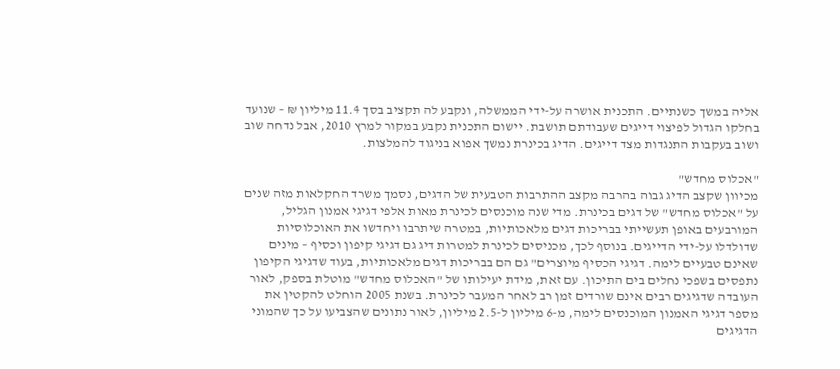אליה במשך כשנתיים. התכנית אושרה על-ידי הממשלה, ונקבע לה תקציב בסך 11.4 מיליון ₪ – שנועד בחלקו הגדול לפיצוי דייגים שעבודתם תושבת. יישום התכנית נקבע במקור למרץ 2010, אבל נדחה שוב ושוב בעקבות התנגדות מצד דייגים. הדיג בכינרת נמשך אפוא בניגוד להמלצות.

"אכלוס מחדש"
מכיוון שקצב הדיג גבוה בהרבה מקצב ההתרבות הטבעית של הדגים, נסמך משרד החקלאות מזה שנים על "אכלוס מחדש" של דגים בכינרת. מדי שנה מוכנסים לכינרת מאות אלפי דגיגי אמנון הגליל, המורבעים באופן תעשייתי בבריכות דגים מלאכותיות, במטרה שיתרבו ויחדשו את האוכלוסיות שדולדלו על-ידי הדייגים. בנוסף לכך, מכניסים לכינרת למטרות דיג גם דגיגי קיפון וכסיף – מינים שאינם טבעיים לימה. דגיגי הכסיף מיוצרים" גם הם בבריכות דגים מלאכותיות, בעוד שדגיגי הקיפון נתפסים בשפכי נחלים בים התיכון. עם זאת, מידת יעילותו של "האכלוס מחדש" מוטלת בספק, לאור העובדה שדגיגים רבים אינם שורדים זמן רב לאחר המעבר לכינרת. בשנת 2005 הוחלט להקטין את מספר דגיגי האמנון המוכנסים לימה, מ-6 מיליון ל-2.5 מיליון, לאור נתונים שהצביעו על כך שהמוני הדגיגים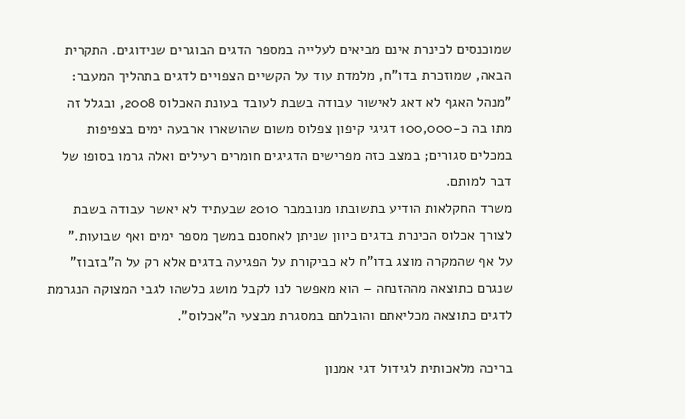שמוכנסים לכינרת אינם מביאים לעלייה במספר הדגים הבוגרים שנידוגים. התקרית הבאה, שמוזכרת בדו"ח, מלמדת עוד על הקשיים הצפויים לדגים בתהליך המעבר:
"מנהל האגף לא דאג לאישור עבודה בשבת לעובד בעונת האכלוס 2008, ובגלל זה מתו בה כ-100,000 דגיגי קיפון צפלוס משום שהושארו ארבעה ימים בצפיפות במכלים סגורים; במצב כזה מפרישים הדגיגים חומרים רעילים ואלה גרמו בסופו של דבר למותם.
משרד החקלאות הודיע בתשובתו מנובמבר 2010 שבעתיד לא יאשר עבודה בשבת לצורך אכלוס הכינרת בדגים כיוון שניתן לאחסנם במשך מספר ימים ואף שבועות."
על אף שהמקרה מוצג בדו"ח לא כביקורת על הפגיעה בדגים אלא רק על ה"בזבוז" שנגרם כתוצאה מההזנחה – הוא מאפשר לנו לקבל מושג כלשהו לגבי המצוקה הנגרמת לדגים כתוצאה מכליאתם והובלתם במסגרת מבצעי ה"אכלוס".

בריכה מלאכותית לגידול דגי אמנון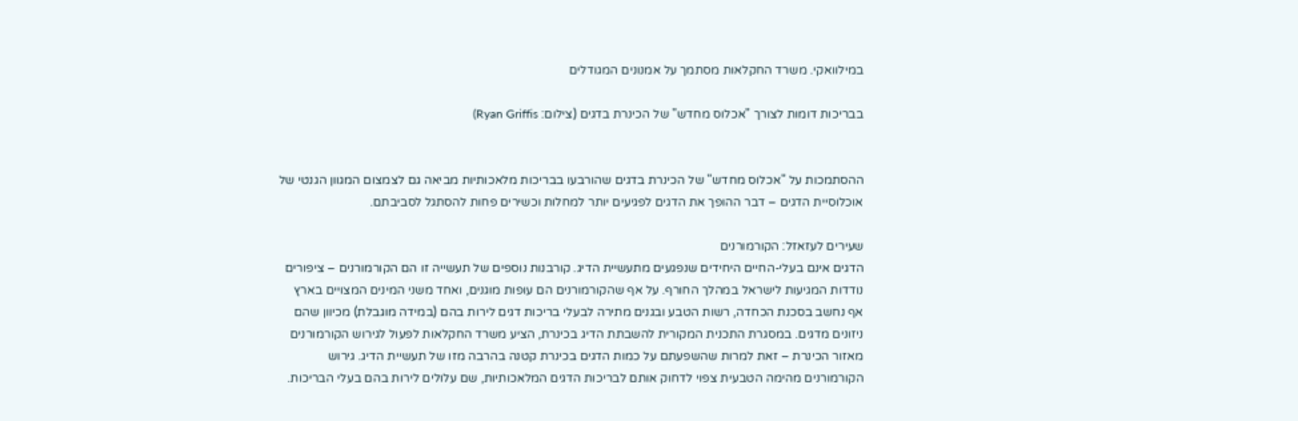במילוואקי. משרד החקלאות מסתמך על אמנונים המגודלים

בבריכות דומות לצורך "אכלוס מחדש" של הכינרת בדגים (צילום: Ryan Griffis)


ההסתמכות על "אכלוס מחדש" של הכינרת בדגים שהורבעו בבריכות מלאכותיות מביאה גם לצמצום המגוון הגנטי של אוכלוסיית הדגים – דבר ההופך את הדגים לפגיעים יותר למחלות וכשירים פחות להסתגל לסביבתם.

שעירים לעזאזל: הקורמורנים
הדגים אינם בעלי-החיים היחידים שנפגעים מתעשיית הדיג. קורבנות נוספים של תעשייה זו הם הקורמורנים – ציפורים נודדות המגיעות לישראל במהלך החורף. על אף שהקורמורנים הם עופות מוגנים, ואחד משני המינים המצויים בארץ אף נחשב בסכנת הכחדה, רשות הטבע ובגנים מתירה לבעלי בריכות דגים לירות בהם (במידה מוגבלת) מכיוון שהם ניזונים מדגים. במסגרת התכנית המקורית להשבתת הדיג בכינרת, הציע משרד החקלאות לפעול לגירוש הקורמורנים מאזור הכינרת – זאת למרות שהשפעתם על כמות הדגים בכינרת קטנה בהרבה מזו של תעשיית הדיג. גירוש הקורמורנים מהימה הטבעית צפוי לדחוק אותם לבריכות הדגים המלאכותיות, שם עלולים לירות בהם בעלי הבריכות.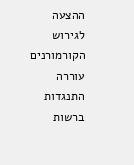ההצעה לגירוש הקורמורנים עוררה התנגדות ברשות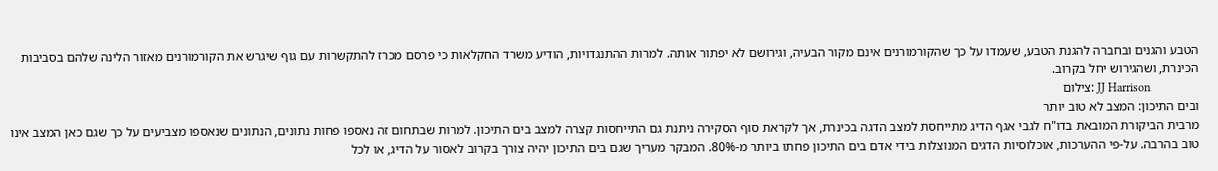הטבע והגנים ובחברה להגנת הטבע, שעמדו על כך שהקורמורנים אינם מקור הבעיה, וגירושם לא יפתור אותה. למרות ההתנגדויות, הודיע משרד החקלאות כי פרסם מכרז להתקשרות עם גוף שיגרש את הקורמורנים מאזור הלינה שלהם בסביבות הכינרת, ושהגירוש יחל בקרוב.
                JJ Harrison :צילום
ובים התיכון: המצב לא טוב יותר
מרבית הביקורת המובאת בדו"ח לגבי אגף הדיג מתייחסת למצב הדגה בכינרת, אך לקראת סוף הסקירה ניתנת גם התייחסות קצרה למצב בים התיכון. למרות שבתחום זה נאספו פחות נתונים, הנתונים שנאספו מצביעים על כך שגם כאן המצב אינו טוב בהרבה. על-פי ההערכות, אוכלוסיות הדגים המנוצלות בידי אדם בים התיכון פחתו ביותר מ-80%. המבקר מעריך שגם בים התיכון יהיה צורך בקרוב לאסור על הדיג, או לכל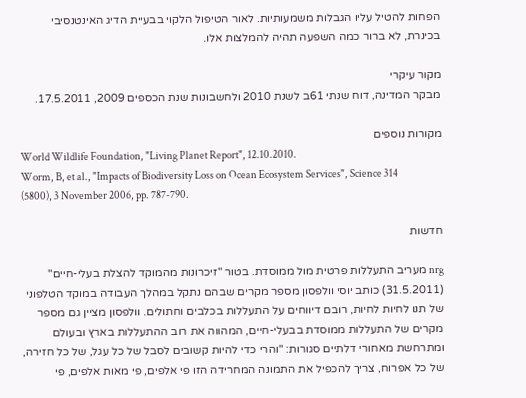הפחות להטיל עליו הגבלות משמעותיות. לאור הטיפול הלקוי בבעיית הדיג האינטנסיבי בכינרת, לא ברור כמה השפעה תהיה להמלצות אלו.

מקור עיקרי
מבקר המדינה, דוח שנתי 61ב לשנת 2010 ולחשבונות שנת הכספים 2009, 17.5.2011.

מקורות נוספים
World Wildlife Foundation, "Living Planet Report", 12.10.2010.
Worm, B, et al., "Impacts of Biodiversity Loss on Ocean Ecosystem Services", Science 314 (5800), 3 November 2006, pp. 787-790.

חדשות

nrg מעריב התעללות פרטית מול ממוסדת. בטור "זיכרונות מהמוקד להצלת בעלי-חיים" (31.5.2011) כותב יוסי וולפסון מספר מקרים שבהם נתקל במהלך העבודה במוקד הטלפוני של תנו לחיות לחיות, רובם דיווחים על התעללות בכלבים וחתולים. וולפסון מציין גם מספר מקרים של התעללות ממוסדת בבעלי-חיים, המהווה את רוב ההתעללות בארץ ובעולם ומתרחשת מאחורי דלתיים סגורות: "והרי כדי להיות קשובים לסבל של כל עגל, של כל חזירה, של כל אפרוח, צריך להכפיל את התמונה המחרידה הזו פי אלפים, פי מאות אלפים, פי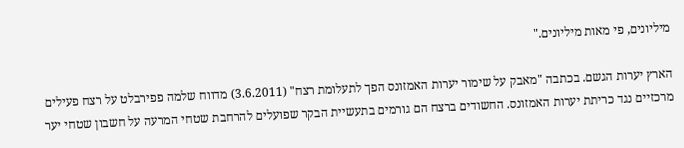מיליונים, פי מאות מיליונים."

הארץ יערות הגשם. בכתבה "מאבק על שימור יערות האמזונס הפך לתעלומת רצח" (3.6.2011) מדווח שלמה פפירבלט על רצח פעילים מרכזיים נגד כריתת יערות האמזונס. החשודים ברצח הם גורמים בתעשיית הבקר שפועלים להרחבת שטחי המרעה על חשבון שטחי יער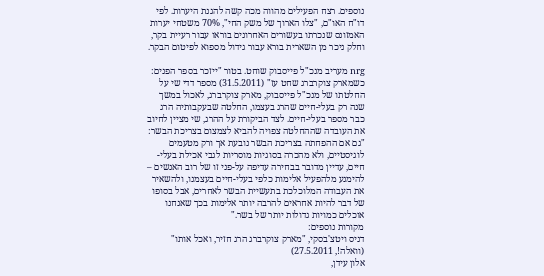נוספים. רצח הפעילים מהווה מכה קשה להגנת היערות. לפי דו"ח האו"ם, "צלו הארוך של משק החי", 70% משטחי יערות האמזונס שנכרתו בעשורים האחרונים בוראו עבור רעיית בקר, וחלק ניכר מן השארית בורא עבור גידול מספוא לפיטום הבקר.

nrg מעריב מנכ"ל פייסבוק שוחט. בטור "ייזכר בספר הפנים: כשמארק צוקרברג שחט עז" (31.5.2011) מספר דדי שי על החלטתו של מנכ"ל פייסבוק, מארק צוקרברג, לאכול במשך שנה רק בעלי-חיים שהרג בעצמו, החלטה שבעקבותיה הרג כבר מספר בעלי-חיים. לצד הביקורת על ההרג, שי מציין לחיוב את העובדה שההחלטה צפויה להביא לצמצום בצריכת הבשר: "גם אם ההפחתה בצריכת הבשר נובעת אך ורק מטעמים לוגיסטיים, ולא מהכרה בסוגיות מוסריות לגבי אכילת בעלי-חיים, עדיין מדובר בבחירה עדיפה על-פני זו של רוב האנשים – להימנע מלהפעיל אלימות כלפי בעלי-חיים בעצמנו, ולהשאיר את העבודה המלוכלכת בתעשיית הבשר לאחרים, אבל בסופו של דבר להיות אחראים להרבה יותר אלימות בכך שאנחנו אוכלים כמויות גדולות יותר של בשר."
מקורות נוספים:
דניס ויטצ'בסקי, "מארק צוקרברג הרג חזיר, ואכל אותו" (וואלה!, 27.5.2011)
אלון עידן,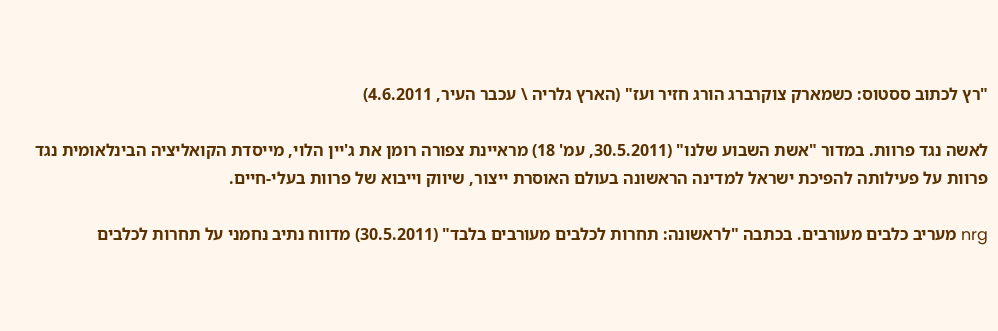"רץ לכתוב ססטוס: כשמארק צוקרברג הורג חזיר ועז" (הארץ גלריה \ עכבר העיר, 4.6.2011)

לאשה נגד פרוות. במדור "אשת השבוע שלנו" (30.5.2011, עמ' 18) מראיינת צפורה רומן את ג'יין הלוי, מייסדת הקואליציה הבינלאומית נגד פרוות על פעילותה להפיכת ישראל למדינה הראשונה בעולם האוסרת ייצור, שיווק וייבוא של פרוות בעלי-חיים.

nrg מעריב כלבים מעורבים. בכתבה "לראשונה: תחרות לכלבים מעורבים בלבד" (30.5.2011) מדווח נתיב נחמני על תחרות לכלבים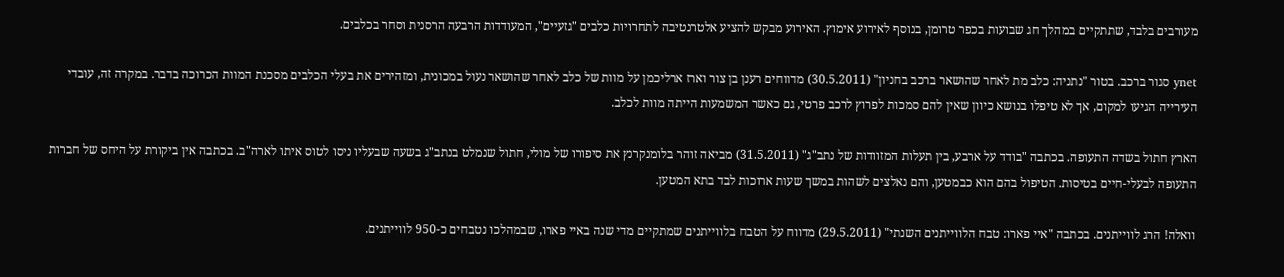מעורבים בלבד, שתתקיים במהלך חג שבועות בכפר טרומן, בנוסף לאירוע אימוץ. האירוע מבקש להציע אלטרנטיבה לתחרויות כלבים "גזעיים", המעודדות הרבעה הרסנית וסחר בכלבים.

ynet סגור ברכב. בטור "נתניה: כלב מת לאחר שהושאר ברכב בחניון" (30.5.2011) מדווחים רענן בן צור וארז ארליכמן על מוות של כלב לאחר שהושאר נעול במכונית, ומזהירים את בעלי הכלבים מסכנת המוות הכרוכה בדבר. במקרה זה, עובדי העירייה הגיעו למקום, אך לא טיפלו בנושא כיוון שאין להם סמכות לפרוץ לרכב פרטי, גם כאשר המשמעות הייתה מוות לכלב.

הארץ חתול בשדה התעופה. בכתבה "בודד על ארבע, בין תעלות המזוודות של נתב"ג" (31.5.2011) מביאה זוהר בלומנקרנץ את סיפורו של מולי, חתול שנמלט בנתב"ג בשעה שבעליו ניסו לטוס איתו לארה"ב. בכתבה אין ביקורת על היחס של חברות התעופה לבעלי-חיים בטיסות. הטיפול בהם הוא כבמטען, והם נאלצים לשהות במשך שעות ארוכות לבד בתא המטען.

וואלה! הרג לווייתנים. בכתבה "איי פארו: טבח הלווייתנים השנתי" (29.5.2011) מדווח על הטבח בלווייתנים שמתקיים מדי שנה באיי פארו, שבמהלכו נטבחים כ-950 לווייתנים.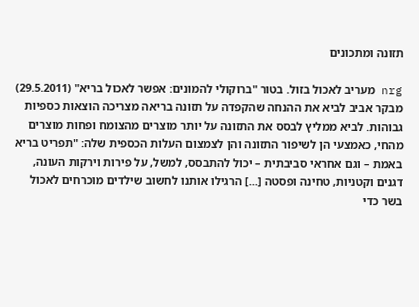תזונה ומתכונים

nrg מעריב לאכול בזול. בטור "ברוקולי להמונים: אפשר לאכול בריא" (29.5.2011) מבקר אביב לביא את ההנחה שהקפדה על תזונה בריאה מצריכה הוצאות כספיות גבוהות. לביא ממליץ לבסס את התזונה על יותר מוצרים מהצומח ופחות מוצרים מהחי, כאמצעי הן לשיפור התזונה והן לצמצום העלות הכספית שלה: "תפריט בריא באמת – וגם אחראי סביבתית – יכול להתבסס, למשל, על פירות וירקות העונה, דגנים וקטניות, טחינה ופסטה [...] הרגילו אותנו לחשוב שילדים מוכרחים לאכול בשר כדי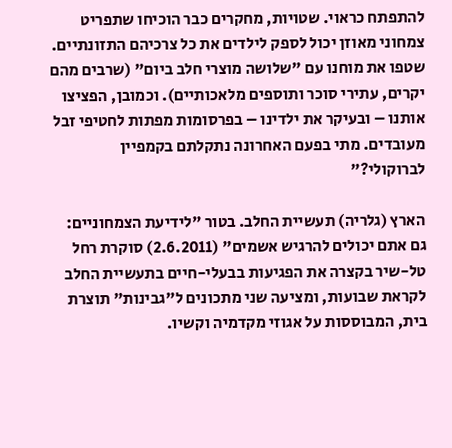להתפתח כראוי. שטויות, מחקרים כבר הוכיחו שתפריט צמחוני מאוזן יכול לספק לילדים את כל צרכיהם התזונתיים. שטפו את מוחנו עם "שלושה מוצרי חלב ביום" (שרבים מהם יקרים, עתירי סוכר ותוספים מלאכותיים). וכמובן, הפציצו אותנו – ובעיקר את ילדינו – בפרסומות מפתות לחטיפי זבל מעובדים. מתי בפעם האחרונה נתקלתם בקמפיין לברוקולי?"

הארץ (גלריה) תעשיית החלב. בטור "לידיעת הצמחוניים: גם אתם יכולים להרגיש אשמים" (2.6.2011) סוקרת רחל טל-שיר בקצרה את הפגיעות בבעלי-חיים בתעשיית החלב לקראת שבועות, ומציעה שני מתכונים ל"גבינות" תוצרת בית, המבוססות על אגוזי מקדמיה וקשיו.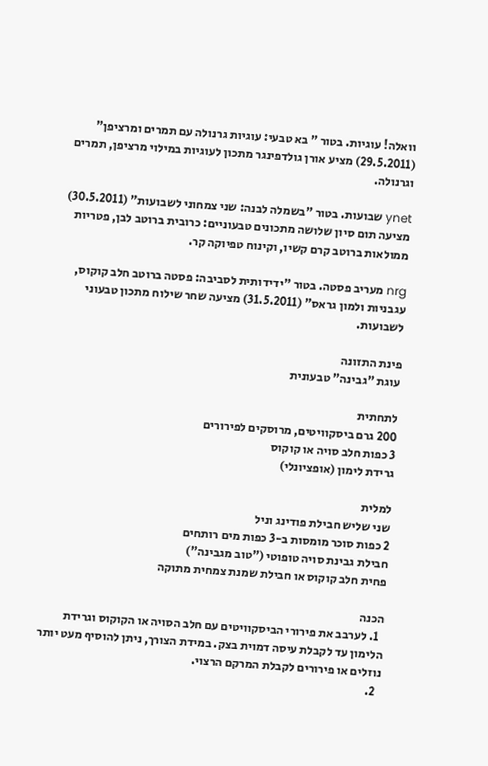וואלה! עוגיות. בטור " בא טבעי: עוגיות גרנולה עם תמרים ומרציפן" (29.5.2011) מציע אורן גולדפינגר מתכון לעוגיות במילוי מרציפן, תמרים וגרנולה.

ynet שבועות. בטור "בשמלה לבנה: שני צמחוני לשבועות" (30.5.2011) מציעה תום סיון שלושה מתכונים טבעוניים: כרובית ברוטב לבן, פטריות ממולאות ברוטב קרם קשיו, וקינוח טפיוקה קר.

nrg מעריב פסטה. בטור "ידידותית לסביבה: פסטה ברוטב חלב קוקוס, עגבניות ולמון גראס" (31.5.2011) מציעה שחר שילוח מתכון טבעוני לשבועות.

פינת התזונה
עוגת "גבינה" טבעונית

לתחתית
200 גרם ביסקוויטים, מרוסקים לפירורים
3 כפות חלב סויה או קוקוס
גרידת לימון (אופציונלי)

למלית
שני שליש חבילת פודינג וניל
2 כפות סוכר מומסות ב-3 כפות מים רותחים
חבילת גבינת סויה טופוטי ("טוב מגבינה")
פחית חלב קוקוס או חבילת שמנת צמחית מתוקה

הכנה
  1. לערבב את פירורי הביסקוויטים עם חלב הסויה או הקוקוס וגרידת הלימון עד לקבלת עיסה דמוית בצק. במידת הצורך, ניתן להוסיף מעט יותר נוזלים או פירורים לקבלת המרקם הרצוי.
  2.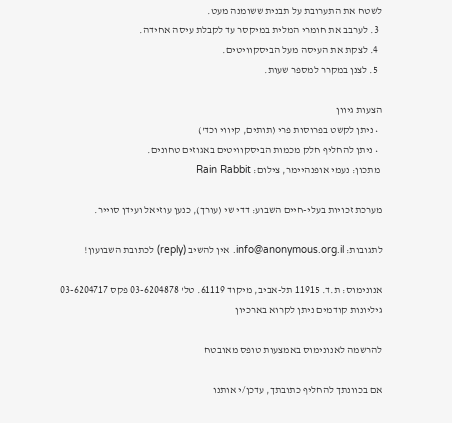לשטח את התערובת על תבנית ששומנה מעט.
  3. לערבב את חומרי המלית במיקסר עד לקבלת עיסה אחידה.
  4. לצקת את העיסה מעל הביסקוויטים.
  5. לצנן במקרר למספר שעות.

הצעות גיוון
  • ניתן לקשט בפרוסות פרי (תותים, קיווי וכד')
  • ניתן להחליף חלק מכמות הביסקוויטים באגוזים טחונים.
 מתכון: נעמי אופנהיימר, צילום: Rain Rabbit

מערכת זכויות בעלי-חיים השבוע: דדי שי (עורך), כנען עוזיאל ועידן סוייר.

לתגובות: info@anonymous.org.il. אין להשיב (reply) לכתובת השבועון!

אנונימוס: ת.ד. 11915 תל-אביב, מיקוד 61119. טל' 03-6204878 פקס 03-6204717
גיליונות קודמים ניתן לקרוא בארכיון

להרשמה לאנונימוס באמצעות טופס מאובטח

אם בכוונתך להחליף כתובתך, עדכן/י אותנו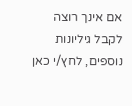אם אינך רוצה לקבל גיליונות נוספים, לחץ/י כאן